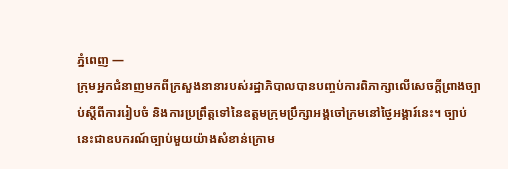ភ្នំពេញ —
ក្រុមអ្នកជំនាញមកពីក្រសួងនានារបស់រដ្ឋាភិបាលបានបញ្ចប់ការពិភាក្សាលើសេចក្តីព្រាងច្បាប់ស្តីពីការរៀបចំ និងការប្រព្រឹត្តទៅនៃឧត្តមក្រុមប្រឹក្សាអង្គចៅក្រមនៅថ្ងៃអង្គារ៍នេះ។ ច្បាប់នេះជាឧបករណ៍ច្បាប់មួយយ៉ាងសំខាន់ក្រោម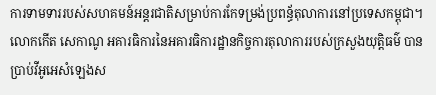ការទាមទាររបស់សហគមន៍អន្តរជាតិសម្រាប់ការកែទម្រង់ប្រពន្ធ័តុលាការនៅប្រទេសកម្ពុជា។
លោកកើត សេកាណូ អគារធិការនៃអគារធិការដ្ឋានកិច្ចការតុលាការរបស់ក្រសួងយុត្តិធម៌ បានប្រាប់វីអូអេសំឡេងស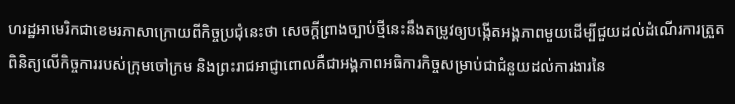ហរដ្ឋអាមេរិកជាខេមរភាសាក្រោយពីកិច្ចប្រជុំនេះថា សេចក្តីព្រាងច្បាប់ថ្មីនេះនឹងតម្រូវឲ្យបង្កើតអង្គភាពមួយដើម្បីជួយដល់ដំណើរការត្រួតពិនិត្យលើកិច្ចការរបស់ក្រុមចៅក្រម និងព្រះរាជអាជ្ញាពោលគឺជាអង្គភាពអធិការកិច្ចសម្រាប់ជាជំនួយដល់ការងារនៃ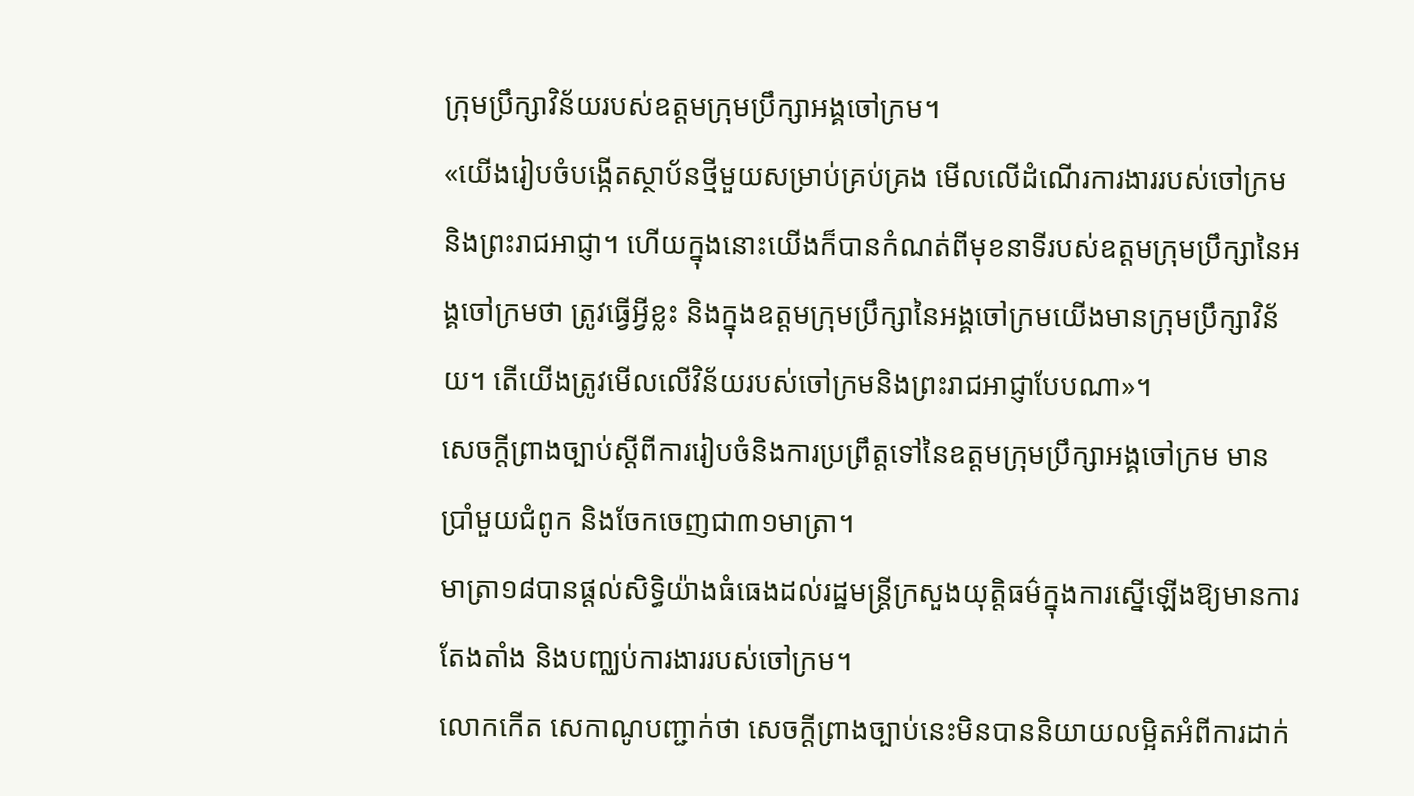ក្រុមប្រឹក្សាវិន័យរបស់ឧត្តមក្រុមប្រឹក្សាអង្គចៅក្រម។
«យើងរៀបចំបង្កើតស្ថាប័នថ្មីមួយសម្រាប់គ្រប់គ្រង មើលលើដំណើរការងាររបស់ចៅក្រម និងព្រះរាជអាជ្ញា។ ហើយក្នុងនោះយើងក៏បានកំណត់ពីមុខនាទីរបស់ឧត្តមក្រុមប្រឹក្សានៃអង្គចៅក្រមថា ត្រូវធ្វើអ្វីខ្លះ និងក្នុងឧត្តមក្រុមប្រឹក្សានៃអង្គចៅក្រមយើងមានក្រុមប្រឹក្សាវិន័យ។ តើយើងត្រូវមើលលើវិន័យរបស់ចៅក្រមនិងព្រះរាជអាជ្ញាបែបណា»។
សេចក្តីព្រាងច្បាប់ស្តីពីការរៀបចំនិងការប្រព្រឹត្តទៅនៃឧត្តមក្រុមប្រឹក្សាអង្គចៅក្រម មានប្រាំមួយជំពូក និងចែកចេញជា៣១មាត្រា។
មាត្រា១៨បានផ្តល់សិទ្ធិយ៉ាងធំធេងដល់រដ្ឋមន្ត្រីក្រសួងយុត្តិធម៌ក្នុងការស្នើឡើងឱ្យមានការតែងតាំង និងបញ្ឈប់ការងាររបស់ចៅក្រម។
លោកកើត សេកាណូបញ្ជាក់ថា សេចក្តីព្រាងច្បាប់នេះមិនបាននិយាយលម្អិតអំពីការដាក់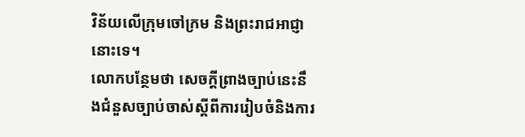វិន័យលើក្រុមចៅក្រម និងព្រះរាជអាជ្ញានោះទេ។
លោកបន្ថែមថា សេចក្តីព្រាងច្បាប់នេះនឹងជំនួសច្បាប់ចាស់ស្តីពីការរៀបចំនិងការ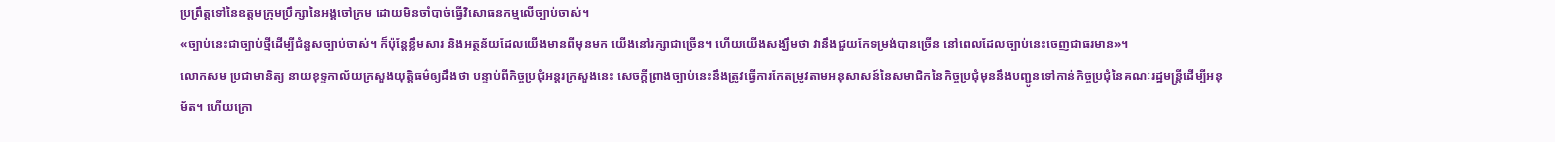ប្រព្រឹត្តទៅនៃឧត្តមក្រុមប្រឹក្សានៃអង្គចៅក្រម ដោយមិនចាំបាច់ធ្វើវិសោធនកម្មលើច្បាប់ចាស់។
«ច្បាប់នេះជាច្បាប់ថ្មីដើម្បីជំនួសច្បាប់ចាស់។ ក៏ប៉ុន្តែខ្លឹមសារ និងអត្ថន័យដែលយើងមានពីមុនមក យើងនៅរក្សាជាច្រើន។ ហើយយើងសង្ឃឹមថា វានឹងជួយកែទម្រង់បានច្រើន នៅពេលដែលច្បាប់នេះចេញជាធរមាន»។
លោកសម ប្រជាមានិត្យ នាយខុទ្ទកាល័យក្រសួងយុត្តិធម៌ឲ្យដឹងថា បន្ទាប់ពីកិច្ចប្រជុំអន្តរក្រសួងនេះ សេចក្តីព្រាងច្បាប់នេះនឹងត្រូវធ្វើការកែតម្រូវតាមអនុសាសន៍នៃសមាជិកនៃកិច្ចប្រជុំមុននឹងបញ្ជូនទៅកាន់កិច្ចប្រជុំនៃគណៈរដ្ឋមន្ត្រីដើម្បីអនុម័ត។ ហើយក្រោ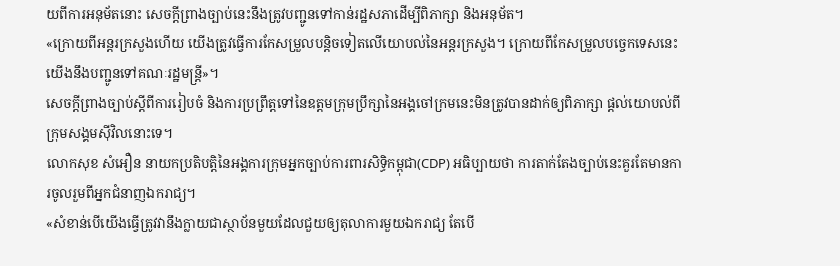យពីការអនុម័តនោះ សេចក្តីព្រាងច្បាប់នេះនឹងត្រូវបញ្ជូនទៅកាន់រដ្ឋសភាដើម្បីពិភាក្សា និងអនុម័ត។
«ក្រោយពីអន្តរក្រសួងហើយ យើងត្រូវធ្វើការកែសម្រួលបន្តិចទៀតលើយោបល់នៃអន្តរក្រសួង។ ក្រោយពីកែសម្រួលបច្ចេកទេសនេះ យើងនឹងបញ្ជូនទៅគណៈរដ្ឋមន្ត្រី»។
សេចក្តីព្រាងច្បាប់ស្តីពីការរៀបចំ និងការប្រព្រឹត្តទៅនៃឧត្តមក្រុមប្រឹក្សានៃអង្គចៅក្រមនេះមិនត្រូវបានដាក់ឲ្យពិភាក្សា ផ្តល់យោបល់ពីក្រុមសង្គមស៊ីវិលនោះទេ។
លោកសុខ សំអឿន នាយកប្រតិបត្តិនៃអង្គការក្រុមអ្នកច្បាប់ការពារសិទ្ធិកម្ពុជា(CDP) អធិប្បាយថា ការតាក់តែងច្បាប់នេះគួរតែមានការចូលរួមពីអ្នកជំនាញឯករាជ្យ។
«សំខាន់បើយើងធ្វើត្រូវវានឹងក្លាយជាស្ថាប័នមួយដែលជួយឲ្យតុលាការមួយឯករាជ្យ តែបើ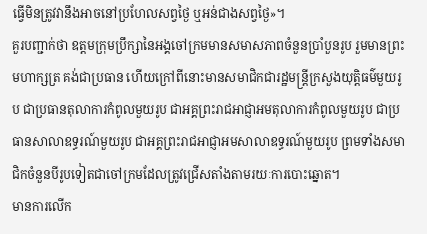ធ្វើមិនត្រូវវានឹងអាចនៅប្រហែលសព្វថ្ងៃ ឬអន់ជាងសព្វថ្ងៃ»។
គួរបញ្ជាក់ថា ឧត្តមក្រុមប្រឹក្សានៃអង្គចៅក្រមមានសមាសភាពចំនួនប្រាំបួនរូប រួមមានព្រះមហាក្សត្រ គង់ជាប្រធាន ហើយក្រៅពីនោះមានសមាជិកជារដ្ឋមន្រ្តីក្រសួងយុត្តិធម៌មួយរូប ជាប្រធានតុលាការកំពូលមួយរូប ជាអគ្គព្រះរាជអាជ្ញាអមតុលាការកំពូលមួយរូប ជាប្រធានសាលាឧទ្ធរណ៍មួយរូប ជាអគ្គព្រះរាជអាជ្ញាអមសាលាឧទ្ធរណ៍មួយរូប ព្រមទាំងសមាជិកចំនួនបីរូបទៀតជាចៅក្រមដែលត្រូវជ្រើសតាំងតាមរយៈការបោះឆ្នោត។
មានការលើក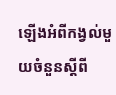ឡើងអំពីកង្វល់មួយចំនួនស្តីពី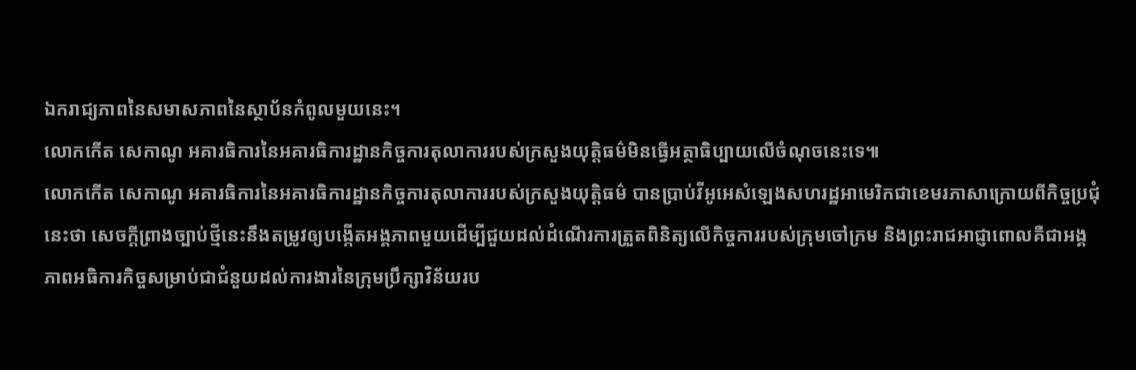ឯករាជ្យភាពនៃសមាសភាពនៃស្ថាប័នកំពូលមួយនេះ។
លោកកើត សេកាណូ អគារធិការនៃអគារធិការដ្ឋានកិច្ចការតុលាការរបស់ក្រសួងយុត្តិធម៌មិនធ្វើអត្ថាធិប្បាយលើចំណុចនេះទេ៕
លោកកើត សេកាណូ អគារធិការនៃអគារធិការដ្ឋានកិច្ចការតុលាការរបស់ក្រសួងយុត្តិធម៌ បានប្រាប់វីអូអេសំឡេងសហរដ្ឋអាមេរិកជាខេមរភាសាក្រោយពីកិច្ចប្រជុំនេះថា សេចក្តីព្រាងច្បាប់ថ្មីនេះនឹងតម្រូវឲ្យបង្កើតអង្គភាពមួយដើម្បីជួយដល់ដំណើរការត្រួតពិនិត្យលើកិច្ចការរបស់ក្រុមចៅក្រម និងព្រះរាជអាជ្ញាពោលគឺជាអង្គភាពអធិការកិច្ចសម្រាប់ជាជំនួយដល់ការងារនៃក្រុមប្រឹក្សាវិន័យរប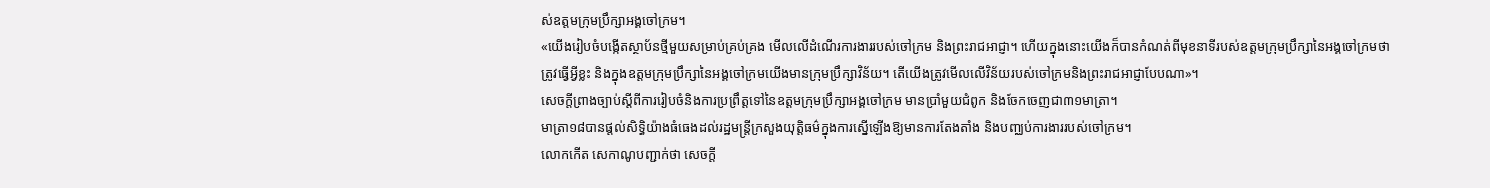ស់ឧត្តមក្រុមប្រឹក្សាអង្គចៅក្រម។
«យើងរៀបចំបង្កើតស្ថាប័នថ្មីមួយសម្រាប់គ្រប់គ្រង មើលលើដំណើរការងាររបស់ចៅក្រម និងព្រះរាជអាជ្ញា។ ហើយក្នុងនោះយើងក៏បានកំណត់ពីមុខនាទីរបស់ឧត្តមក្រុមប្រឹក្សានៃអង្គចៅក្រមថា ត្រូវធ្វើអ្វីខ្លះ និងក្នុងឧត្តមក្រុមប្រឹក្សានៃអង្គចៅក្រមយើងមានក្រុមប្រឹក្សាវិន័យ។ តើយើងត្រូវមើលលើវិន័យរបស់ចៅក្រមនិងព្រះរាជអាជ្ញាបែបណា»។
សេចក្តីព្រាងច្បាប់ស្តីពីការរៀបចំនិងការប្រព្រឹត្តទៅនៃឧត្តមក្រុមប្រឹក្សាអង្គចៅក្រម មានប្រាំមួយជំពូក និងចែកចេញជា៣១មាត្រា។
មាត្រា១៨បានផ្តល់សិទ្ធិយ៉ាងធំធេងដល់រដ្ឋមន្ត្រីក្រសួងយុត្តិធម៌ក្នុងការស្នើឡើងឱ្យមានការតែងតាំង និងបញ្ឈប់ការងាររបស់ចៅក្រម។
លោកកើត សេកាណូបញ្ជាក់ថា សេចក្តី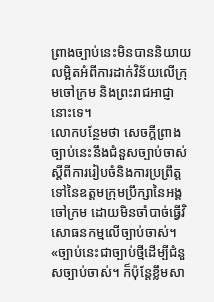ព្រាងច្បាប់នេះមិនបាននិយាយលម្អិតអំពីការដាក់វិន័យលើក្រុមចៅក្រម និងព្រះរាជអាជ្ញានោះទេ។
លោកបន្ថែមថា សេចក្តីព្រាងច្បាប់នេះនឹងជំនួសច្បាប់ចាស់ស្តីពីការរៀបចំនិងការប្រព្រឹត្តទៅនៃឧត្តមក្រុមប្រឹក្សានៃអង្គចៅក្រម ដោយមិនចាំបាច់ធ្វើវិសោធនកម្មលើច្បាប់ចាស់។
«ច្បាប់នេះជាច្បាប់ថ្មីដើម្បីជំនួសច្បាប់ចាស់។ ក៏ប៉ុន្តែខ្លឹមសា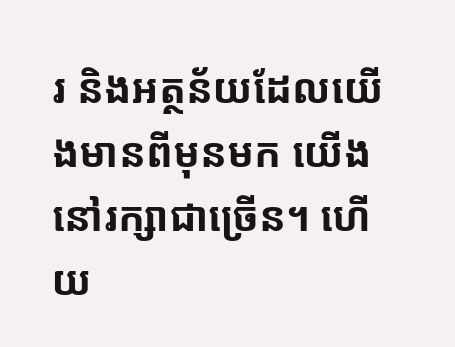រ និងអត្ថន័យដែលយើងមានពីមុនមក យើងនៅរក្សាជាច្រើន។ ហើយ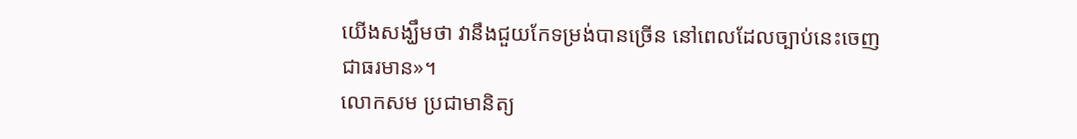យើងសង្ឃឹមថា វានឹងជួយកែទម្រង់បានច្រើន នៅពេលដែលច្បាប់នេះចេញជាធរមាន»។
លោកសម ប្រជាមានិត្យ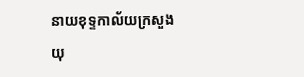នាយខុទ្ទកាល័យក្រសួងយុ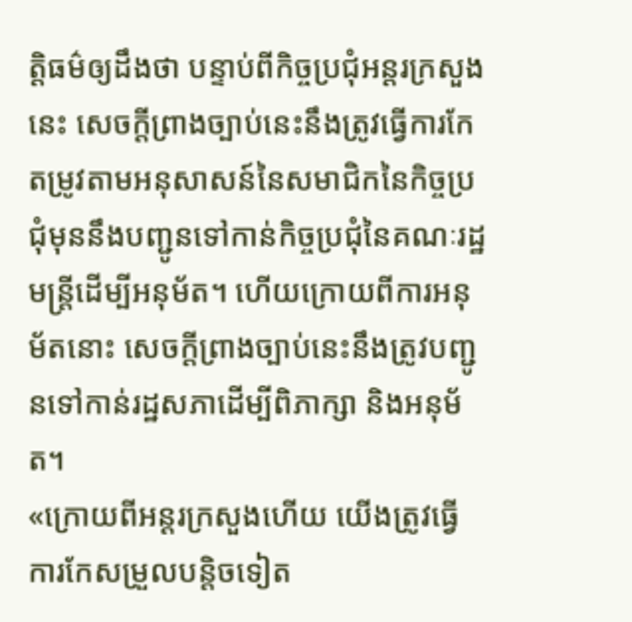ត្តិធម៌ឲ្យដឹងថា បន្ទាប់ពីកិច្ចប្រជុំអន្តរក្រសួងនេះ សេចក្តីព្រាងច្បាប់នេះនឹងត្រូវធ្វើការកែតម្រូវតាមអនុសាសន៍នៃសមាជិកនៃកិច្ចប្រជុំមុននឹងបញ្ជូនទៅកាន់កិច្ចប្រជុំនៃគណៈរដ្ឋមន្ត្រីដើម្បីអនុម័ត។ ហើយក្រោយពីការអនុម័តនោះ សេចក្តីព្រាងច្បាប់នេះនឹងត្រូវបញ្ជូនទៅកាន់រដ្ឋសភាដើម្បីពិភាក្សា និងអនុម័ត។
«ក្រោយពីអន្តរក្រសួងហើយ យើងត្រូវធ្វើការកែសម្រួលបន្តិចទៀត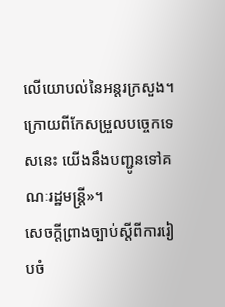លើយោបល់នៃអន្តរក្រសួង។ ក្រោយពីកែសម្រួលបច្ចេកទេសនេះ យើងនឹងបញ្ជូនទៅគណៈរដ្ឋមន្ត្រី»។
សេចក្តីព្រាងច្បាប់ស្តីពីការរៀបចំ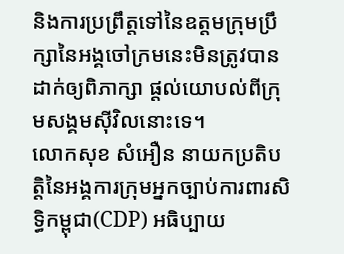និងការប្រព្រឹត្តទៅនៃឧត្តមក្រុមប្រឹក្សានៃអង្គចៅក្រមនេះមិនត្រូវបានដាក់ឲ្យពិភាក្សា ផ្តល់យោបល់ពីក្រុមសង្គមស៊ីវិលនោះទេ។
លោកសុខ សំអឿន នាយកប្រតិបត្តិនៃអង្គការក្រុមអ្នកច្បាប់ការពារសិទ្ធិកម្ពុជា(CDP) អធិប្បាយ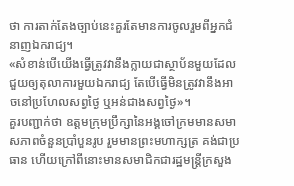ថា ការតាក់តែងច្បាប់នេះគួរតែមានការចូលរួមពីអ្នកជំនាញឯករាជ្យ។
«សំខាន់បើយើងធ្វើត្រូវវានឹងក្លាយជាស្ថាប័នមួយដែលជួយឲ្យតុលាការមួយឯករាជ្យ តែបើធ្វើមិនត្រូវវានឹងអាចនៅប្រហែលសព្វថ្ងៃ ឬអន់ជាងសព្វថ្ងៃ»។
គួរបញ្ជាក់ថា ឧត្តមក្រុមប្រឹក្សានៃអង្គចៅក្រមមានសមាសភាពចំនួនប្រាំបួនរូប រួមមានព្រះមហាក្សត្រ គង់ជាប្រធាន ហើយក្រៅពីនោះមានសមាជិកជារដ្ឋមន្រ្តីក្រសួង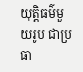យុត្តិធម៌មួយរូប ជាប្រធា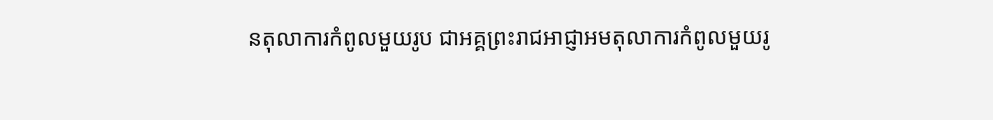នតុលាការកំពូលមួយរូប ជាអគ្គព្រះរាជអាជ្ញាអមតុលាការកំពូលមួយរូ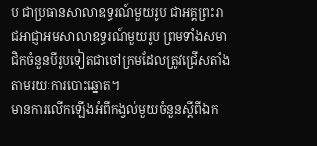ប ជាប្រធានសាលាឧទ្ធរណ៍មួយរូប ជាអគ្គព្រះរាជអាជ្ញាអមសាលាឧទ្ធរណ៍មួយរូប ព្រមទាំងសមាជិកចំនួនបីរូបទៀតជាចៅក្រមដែលត្រូវជ្រើសតាំងតាមរយៈការបោះឆ្នោត។
មានការលើកឡើងអំពីកង្វល់មួយចំនួនស្តីពីឯក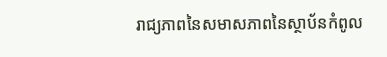រាជ្យភាពនៃសមាសភាពនៃស្ថាប័នកំពូល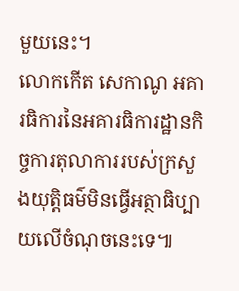មួយនេះ។
លោកកើត សេកាណូ អគារធិការនៃអគារធិការដ្ឋានកិច្ចការតុលាការរបស់ក្រសួងយុត្តិធម៌មិនធ្វើអត្ថាធិប្បាយលើចំណុចនេះទេ៕